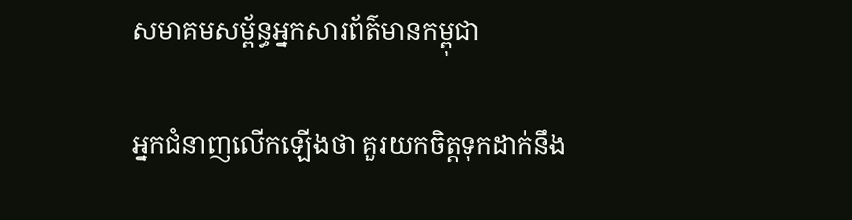សមាគមសម្ព័ន្ធអ្នកសារព័ត៌មានកម្ពុជា

អ្នកជំនាញលើកឡើងថា គួរយកចិត្តទុកដាក់នឹង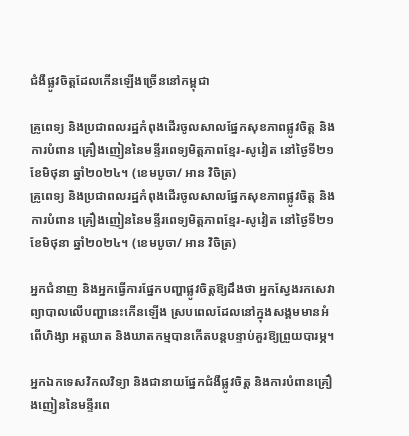ជំងឺផ្លូវចិត្តដែលកើនឡើងច្រើននៅកម្ពុជា

គ្រូពេទ្យ និងប្រជាពលរដ្ឋកំពុងដើរចូលសាលផ្នែកសុខភាពផ្លូវចិត្ត និងការបំពាន គ្រឿងញៀននៃមន្ទីរពេទ្យមិត្តភាពខ្មែរ-សូវៀត នៅថ្ងៃទី២១ ខែមិថុនា ឆ្នាំ២០២៤។ (ខេមបូចា/ អាន វិចិត្រ)
គ្រូពេទ្យ និងប្រជាពលរដ្ឋកំពុងដើរចូលសាលផ្នែកសុខភាពផ្លូវចិត្ត និងការបំពាន គ្រឿងញៀននៃមន្ទីរពេទ្យមិត្តភាពខ្មែរ-សូវៀត នៅថ្ងៃទី២១ ខែមិថុនា ឆ្នាំ២០២៤។ (ខេមបូចា/ អាន វិចិត្រ)

អ្នកជំនាញ និងអ្នកធ្វើការផ្នែកបញ្ហាផ្លូវចិត្តឱ្យដឹងថា អ្នកស្វែងរកសេវាព្យាបាលលើបញ្ហានេះកើនឡើង ស្របពេលដែលនៅក្នុងសង្គមមានអំពើហិង្សា អត្តឃាត និងឃាតកម្មបានកើតបន្តបន្ទាប់គួរឱ្យព្រួយបារម្ភ។

អ្នកឯកទេសវិកលវិទ្យា និងជានាយផ្នែកជំងឺផ្លូវចិត្ត និងការបំពានគ្រឿងញៀននៃមន្ទីរពេ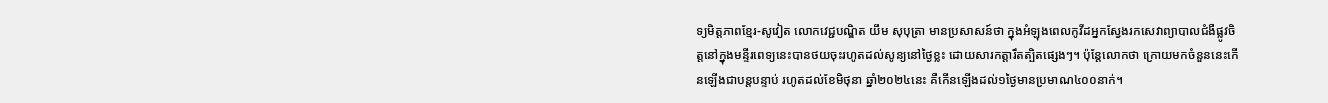ទ្យមិត្តភាពខ្មែរ-សូវៀត លោកវេជ្ជបណ្ឌិត យឹម សុបុត្រា មានប្រសាសន៍ថា ក្នុងអំឡុងពេលកូវីដអ្នកស្វែងរកសេវាព្យាបាលជំងឺផ្លូវចិត្តនៅក្នុងមន្ទីរពេទ្យនេះបានថយចុះរហូតដល់សូន្យនៅថ្ងៃខ្លះ ដោយសារកត្តារឹតត្បិតផ្សេងៗ។ ប៉ុន្តែលោកថា ក្រោយមកចំនួននេះកើនឡើងជាបន្តបន្ទាប់ រហូតដល់ខែមិថុនា ឆ្នាំ២០២៤នេះ គឺកើនឡើងដល់១ថ្ងៃមានប្រមាណ៤០០នាក់។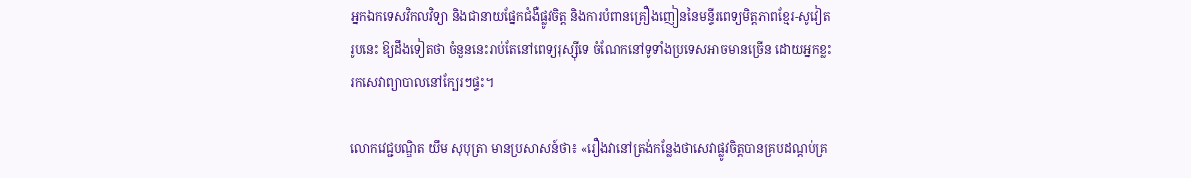អ្នកឯកទេសវិកលវិទ្យា និងជានាយផ្នែកជំងឺផ្លូវចិត្ត និងការបំពានគ្រឿងញៀននៃមន្ទីរពេទ្យមិត្តភាពខ្មែរ-សូវៀត រូបនេះ ឱ្យដឹងទៀតថា ចំនួននេះរាប់តែនៅពេទ្យរុស្ស៊ីទេ ចំណែកនៅទូទាំងប្រទេសអាចមានច្រើន ដោយអ្នកខ្លះរកសេវាព្យាបាលនៅក្បែរៗផ្ទះ។

លោកវេជ្ជបណ្ឌិត យឹម សុបុត្រា មានប្រសាសន៍ថា៖ «រឿងវានៅត្រង់កន្លែងថាសេវាផ្លូវចិត្តបានគ្របដណ្តប់គ្រ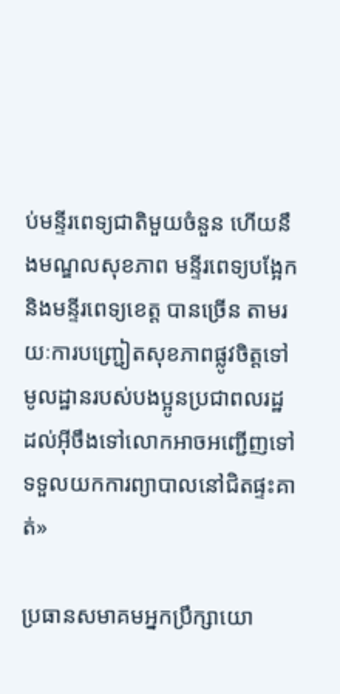ប់មន្ទីរពេទ្យជាតិមួយចំនួន ហើយនឹងមណ្ឌលសុខភាព មន្ទីរពេទ្យបង្អែក និងមន្ទីរពេទ្យខេត្ត បានច្រើន តាមរយៈការបញ្ជ្រៀតសុខភាពផ្លូវចិត្តទៅមូលដ្ឋានរបស់បងប្អូនប្រជាពលរដ្ឋ ដល់អ៊ីចឹងទៅលោកអាចអញ្ជើញទៅទទួលយកការព្យាបាលនៅជិតផ្ទះគាត់»

ប្រធានសមាគមអ្នកប្រឹក្សាយោ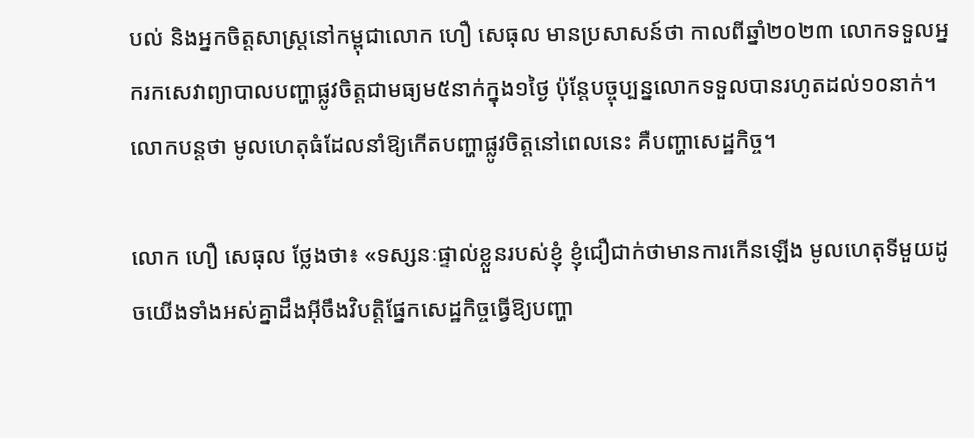បល់ និងអ្នកចិត្តសាស្រ្តនៅកម្ពុជាលោក ហឿ សេធុល មានប្រសាសន៍ថា កាលពីឆ្នាំ២០២៣ លោកទទួលអ្នករកសេវាព្យាបាលបញ្ហាផ្លូវចិត្តជាមធ្យម៥នាក់ក្នុង១ថ្ងៃ ប៉ុន្តែបច្ចុប្បន្នលោកទទួលបានរហូតដល់១០នាក់។ លោកបន្តថា មូលហេតុធំដែលនាំឱ្យកើតបញ្ហាផ្លូវចិត្តនៅពេលនេះ គឺបញ្ហាសេដ្ឋកិច្ច។

លោក ហឿ សេធុល ថ្លែងថា៖ «ទស្សនៈផ្ទាល់ខ្លួនរបស់ខ្ញុំ ខ្ញុំជឿជាក់ថាមានការកើនឡើង មូលហេតុទីមួយដូចយើងទាំងអស់គ្នាដឹងអ៊ីចឹងវិបត្តិផ្នែកសេដ្ឋកិច្ចធ្វើឱ្យបញ្ហា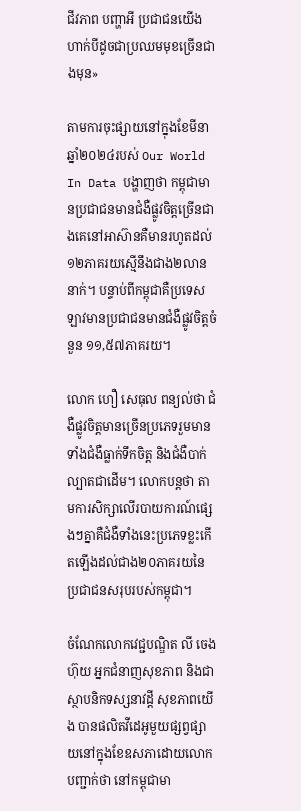ជីវភាព បញ្ហាអី ប្រជាជនយើងហាក់បីដូចជាប្រឈមមុខច្រើនជាងមុន»

តាមការចុះផ្សាយនៅក្នុងខែមីនាឆ្នាំ២០២៤របស់ Our World In Data បង្ហាញថា កម្ពុជាមានប្រជាជនមានជំងឺផ្លូវចិត្តច្រើនជាងគេនៅអាស៊ានគឺមានរហូតដល់១២ភាគរយស្មើនឹងជាង២លាននាក់។ បន្ទាប់ពីកម្ពុជាគឺប្រទេសឡាវមានប្រជាជនមានជំងឺផ្លូវចិត្តចំនួន ១១,៥៧ភាគរយ។

លោក ហឿ សេធុល ពន្យល់ថា ជំងឺផ្លូវចិត្តមានច្រើនប្រភេទរួមមានទាំងជំងឺធ្លាក់ទឹកចិត្ត និងជំងឺបាក់ល្បាតជាដើម។ លោកបន្តថា តាមការសិក្សាលើរបាយការណ៍ផ្សេងៗគ្នាគឺជំងឺទាំងនេះប្រភេទខ្លះកើតឡើងដល់ជាង២០ភាគរយនៃប្រជាជនសរុបរបស់កម្ពុជា។

ចំណែកលោកវេជ្ជបណ្ឌិត លី ចេង ហ៊ុយ អ្នកជំនាញសុខភាព និងជាស្ថាបនិកទស្សនាវដ្តី សុខភាពយើង បានផលិតវីដេអូមួយផ្សព្វផ្សាយនៅក្នុងខែឧសភាដោយលោកបញ្ជាក់ថា នៅកម្ពុជាមា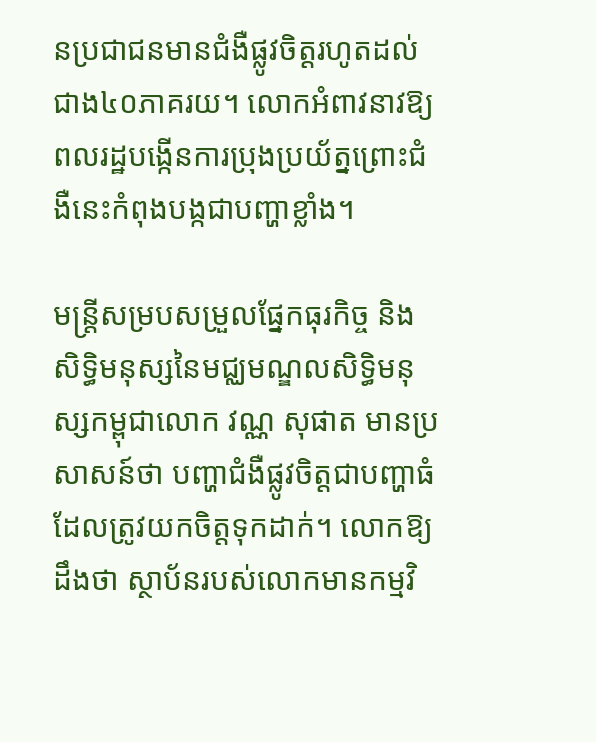នប្រជាជនមានជំងឺផ្លូវចិត្តរហូតដល់ជាង៤០ភាគរយ។ លោកអំពាវនាវឱ្យពលរដ្ឋបង្កើនការប្រុងប្រយ័ត្នព្រោះជំងឺនេះកំពុងបង្កជាបញ្ហាខ្លាំង។

មន្ត្រីសម្របសម្រួលផ្នែកធុរកិច្ច និងសិទ្ធិមនុស្សនៃមជ្ឈមណ្ឌលសិទ្ធិមនុស្សកម្ពុជាលោក វណ្ណ សុផាត មានប្រសាសន៍ថា បញ្ហាជំងឺផ្លូវចិត្តជាបញ្ហាធំដែលត្រូវយកចិត្តទុកដាក់។ លោកឱ្យដឹងថា ស្ថាប័នរបស់លោកមានកម្មវិ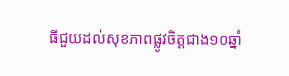ធីជួយដល់សុខភាពផ្លូវចិត្តជាង១០ឆ្នាំ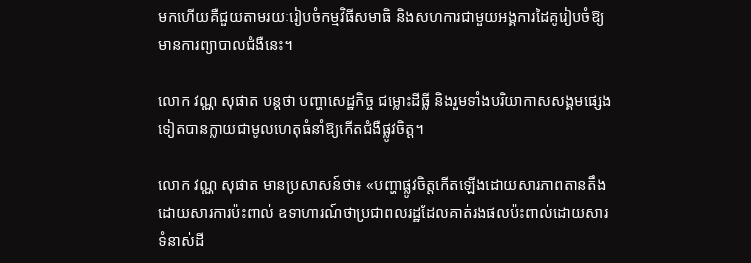មកហើយគឺជួយតាមរយៈរៀបចំកម្មវិធីសមាធិ និងសហការជាមួយអង្គការដៃគូរៀបចំឱ្យមានការព្យាបាលជំងឺនេះ។

លោក វណ្ណ សុផាត បន្តថា បញ្ហាសេដ្ឋកិច្ច ជម្លោះដីធ្លី និងរួមទាំងបរិយាកាសសង្គមផ្សេងទៀតបានក្លាយជាមូលហេតុធំនាំឱ្យកើតជំងឺផ្លូវចិត្ត។

លោក វណ្ណ សុផាត មានប្រសាសន៍ថា៖ «បញ្ហាផ្លូវចិត្តកើតឡើងដោយសារភាពតានតឹងដោយសារការប៉ះពាល់ ឧទាហារណ៍ថាប្រជាពលរដ្ឋដែលគាត់រងផលប៉ះពាល់ដោយសារទំនាស់ដី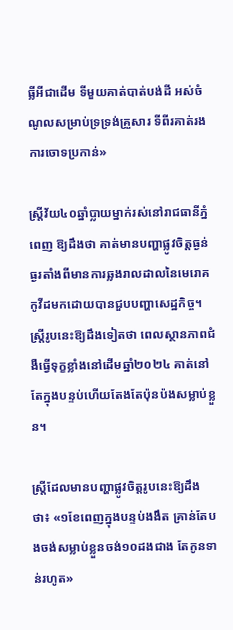ធ្លីអីជាដើម ទីមួយគាត់បាត់បង់ដី អស់ចំណូលសម្រាប់ទ្រទ្រង់គ្រួសារ ទីពីរគាត់រងការចោទប្រកាន់»

ស្ត្រីវ័យ៤០ឆ្នាំប្លាយម្នាក់រស់នៅរាជធានីភ្នំពេញ ឱ្យដឹងថា គាត់មានបញ្ហាផ្លូវចិត្តធ្ងន់ធ្ងរតាំងពីមានការឆ្លងរាលដាលនៃមេរោគកូវីដមកដោយបានជួបបញ្ហាសេដ្ឋកិច្ច។ ស្ត្រីរូបនេះឱ្យដឹងទៀតថា ពេលស្ថានភាពជំងឺធ្វើទុក្ខខ្លាំងនៅដើមឆ្នាំ២០២៤ គាត់នៅតែក្នុងបន្ទប់ហើយតែងតែប៉ុនប៉ងសម្លាប់ខ្លួន។

ស្ត្រីដែលមានបញ្ហាផ្លូវចិត្តរូបនេះឱ្យដឹងថា៖ «១ខែពេញក្នុងបន្ទប់ងងឹត គ្រាន់តែបងចង់សម្លាប់ខ្លួនចង់១០ដងជាង តែកូនទាន់រហូត»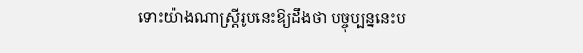ទោះយ៉ាងណាស្ត្រីរូបនេះឱ្យដឹងថា បច្ចុប្បន្ននេះប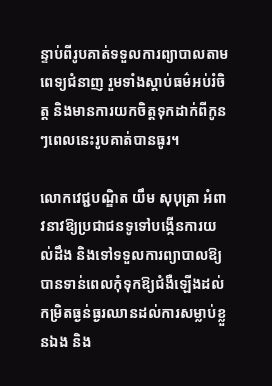ន្ទាប់ពីរូបគាត់ទទួលការព្យាបាលតាមពេទ្យជំនាញ រួមទាំងស្តាប់ធម៌អប់រំចិត្ត និងមានការយកចិត្តទុកដាក់ពីកូនៗពេលនេះរូបគាត់បានធូរ។

លោកវេជ្ជបណ្ឌិត យឹម សុបុត្រា អំពាវនាវឱ្យប្រជាជនទូទៅបង្កើនការយល់ដឹង និងទៅទទួលការព្យាបាលឱ្យបានទាន់ពេលកុំទុកឱ្យជំងឺឡើងដល់កម្រិតធ្ងន់ធ្ងរឈានដល់ការសម្លាប់ខ្លួនឯង និង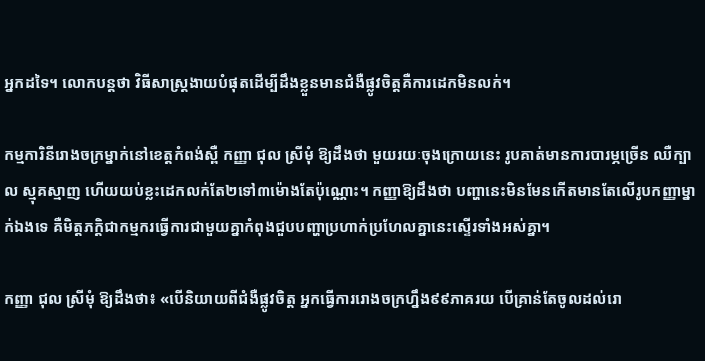អ្នកដទៃ។ លោកបន្តថា វិធីសាស្ត្រងាយបំផុតដើម្បីដឹងខ្លួនមានជំងឺផ្លូវចិត្តគឺការដេកមិនលក់។

កម្មការិនីរោងចក្រម្នាក់នៅខេត្តកំពង់ស្ពឺ កញ្ញា ជុល ស្រីមុំ ឱ្យដឹងថា មួយរយៈចុងក្រោយនេះ រូបគាត់មានការបារម្ភច្រើន ឈឺក្បាល ស្មុគស្មាញ ហើយយប់ខ្លះដេកលក់តែ២ទៅ៣ម៉ោងតែប៉ុណ្ណោះ។ កញ្ញាឱ្យដឹងថា បញ្ហានេះមិនមែនកើតមានតែលើរូបកញ្ញាម្នាក់ឯងទេ គឺមិត្តភក្តិជាកម្មករធ្វើការជាមួយគ្នាកំពុងជួបបញ្ហាប្រហាក់ប្រហែលគ្នានេះស្ទើរទាំងអស់គ្នា។

កញ្ញា ជុល ស្រីមុំ ឱ្យដឹងថា៖ «បើនិយាយពីជំងឺផ្លូវចិត្ត អ្នកធ្វើការរោងចក្រហ្នឹង៩៩ភាគរយ បើគ្រាន់តែចូលដល់រោ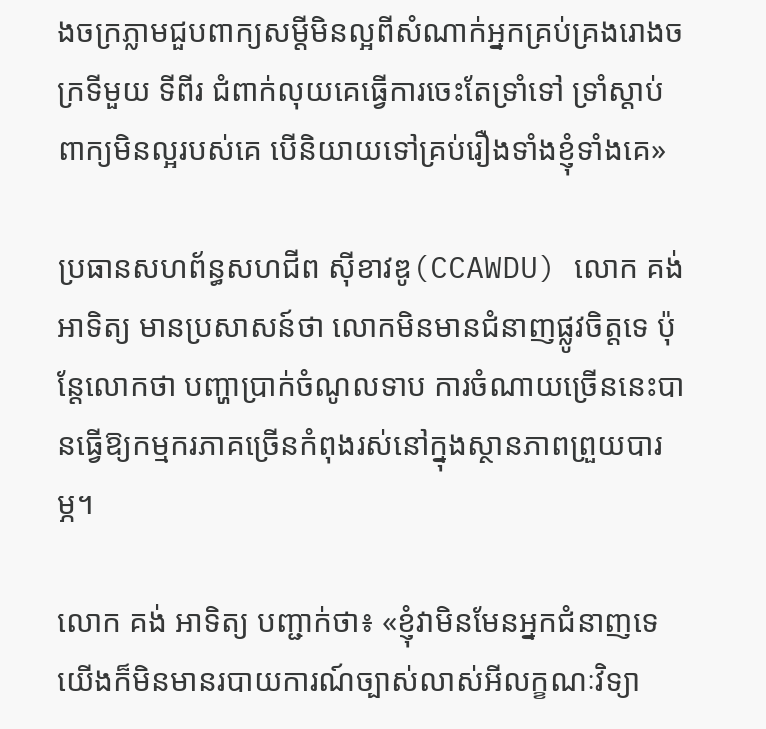ងចក្រភ្លាមជួបពាក្យសម្តីមិនល្អពីសំណាក់អ្នកគ្រប់គ្រងរោងចក្រទីមួយ ទីពីរ ជំពាក់លុយគេធ្វើការចេះតែទ្រាំទៅ ទ្រាំស្តាប់ពាក្យមិនល្អរបស់គេ បើនិយាយទៅគ្រប់រឿងទាំងខ្ញុំទាំងគេ»

ប្រធានសហព័ន្ធសហជីព ស៊ីខាវឌូ(CCAWDU) លោក គង់ អាទិត្យ មានប្រសាសន៍ថា លោកមិនមានជំនាញផ្លូវចិត្តទេ ប៉ុន្តែលោកថា បញ្ហាប្រាក់ចំណូលទាប ការចំណាយច្រើននេះបានធ្វើឱ្យកម្មករភាគច្រើនកំពុងរស់នៅក្នុងស្ថានភាពព្រួយបារម្ភ។

លោក គង់ អាទិត្យ បញ្ជាក់ថា៖ «ខ្ញុំវាមិនមែនអ្នកជំនាញទេ យើងក៏មិនមានរបាយការណ៍ច្បាស់លាស់អីលក្ខណៈវិទ្យា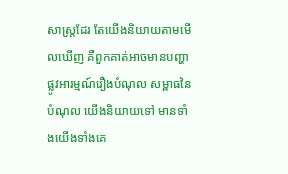សាស្ត្រដែរ តែយើងនិយាយតាមមើលឃើញ គឺពួកគាត់អាចមានបញ្ហាផ្លូវអារម្មណ៍រឿងបំណុល សម្ពាធនៃបំណុល យើងនិយាយទៅ មានទាំងយើងទាំងគេ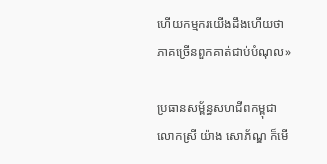ហើយកម្មករយើងដឹងហើយថាភាគច្រើនពួកគាត់ជាប់បំណុល»

ប្រធានសម្ព័ន្ធសហជីពកម្ពុជាលោកស្រី យ៉ាង សោភ័ណ្ឌ ក៏មើ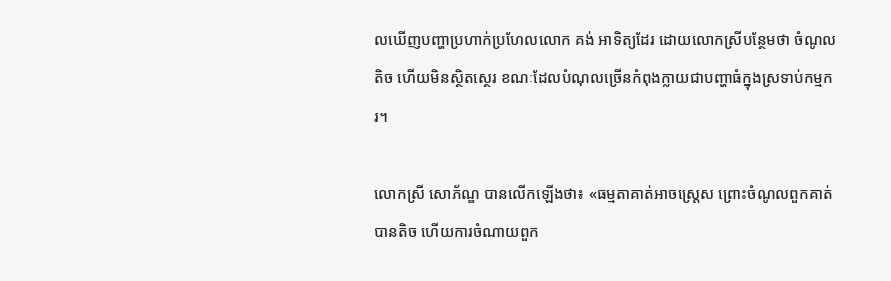លឃើញបញ្ហាប្រហាក់ប្រហែលលោក គង់ អាទិត្យដែរ ដោយលោកស្រីបន្ថែមថា ចំណូលតិច ហើយមិនស្ថិតស្ថេរ ខណៈដែលបំណុលច្រើនកំពុងក្លាយជាបញ្ហាធំក្នុងស្រទាប់កម្មករ។

លោកស្រី សោភ័ណ្ឌ បានលើកឡើងថា៖ «ធម្មតាគាត់អាចស្រ្តេស ព្រោះចំណូលពួកគាត់បានតិច ហើយការចំណាយពួក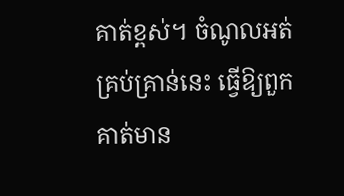គាត់ខ្ពស់។ ចំណូលអត់គ្រប់គ្រាន់នេះ ធ្វើឱ្យពួកគាត់មាន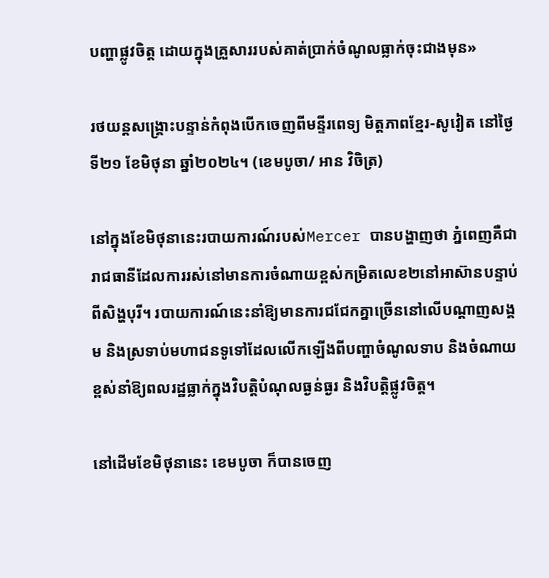បញ្ហាផ្លូវចិត្ត ដោយក្នុងគ្រួសាររបស់គាត់ប្រាក់ចំណូលធ្លាក់ចុះជាងមុន»

រថយន្តសង្គ្រោះបន្ទាន់កំពុងបើកចេញពីមន្ទីរពេទ្យ មិត្តភាពខ្មែរ-សូវៀត នៅថ្ងៃទី២១ ខែមិថុនា ឆ្នាំ២០២៤។ (ខេមបូចា/ អាន វិចិត្រ)

នៅក្នុងខែមិថុនានេះរបាយការណ៍របស់Mercer បានបង្ហាញថា ភ្នំពេញគឺជារាជធានីដែលការរស់នៅមានការចំណាយខ្ពស់កម្រិតលេខ២នៅអាស៊ានបន្ទាប់ពីសិង្ហបុរី។ របាយការណ៍នេះនាំឱ្យមានការជជែកគ្នាច្រើននៅលើបណ្តាញសង្គម និងស្រទាប់មហាជនទូទៅដែលលើកឡើងពីបញ្ហាចំណូលទាប និងចំណាយខ្ពស់នាំឱ្យពលរដ្ឋធ្លាក់ក្នុងវិបត្តិបំណុលធ្ងន់ធ្ងរ និងវិបត្តិផ្លូវចិត្ត។

នៅដើមខែមិថុនានេះ ខេមបូចា ក៏បានចេញ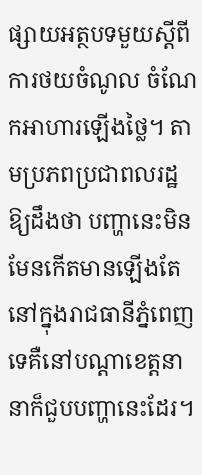ផ្សាយអត្ថបទមួយស្តីពីការថយចំណូល ចំណែកអាហារឡើងថ្លៃ។ តាមប្រភពប្រជាពលរដ្ឋឱ្យដឹងថា បញ្ហានេះមិនមែនកើតមានឡើងតែនៅក្នុងរាជធានីភ្នំពេញទេគឺនៅបណ្តាខេត្តនានាក៏ជួបបញ្ហានេះដែរ។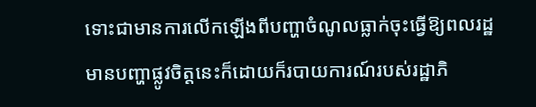ទោះជាមានការលើកឡើងពីបញ្ហាចំណូលធ្លាក់ចុះធ្វើឱ្យពលរដ្ឋមានបញ្ហាផ្លូវចិត្តនេះក៏ដោយក៏របាយការណ៍របស់រដ្ឋាភិ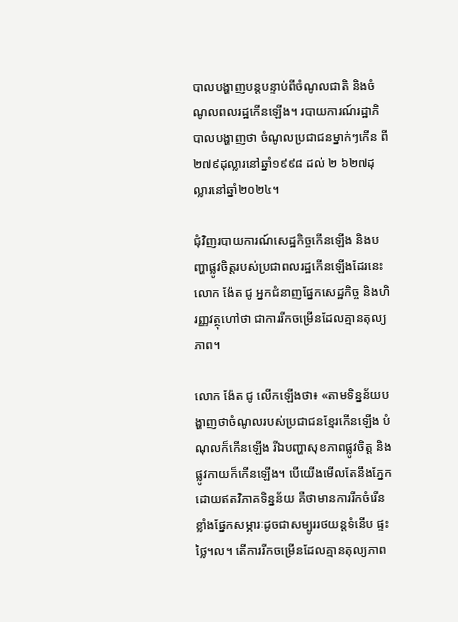បាលបង្ហាញបន្តបន្ទាប់ពីចំណូលជាតិ និងចំណូលពលរដ្ឋកើនឡើង។ របាយការណ៍រដ្ឋាភិបាលបង្ហាញថា ចំណូលប្រជាជនម្នាក់ៗកើន ពី២៧៩ដុល្លារនៅឆ្នាំ១៩៩៨ ដល់ ២ ៦២៧ដុល្លារនៅឆ្នាំ២០២៤។

ជុំវិញរបាយការណ៍សេដ្ឋកិច្ចកើនឡើង និងបញ្ហាផ្លូវចិត្តរបស់ប្រជាពលរដ្ឋកើនឡើងដែរនេះ លោក ង៉ែត ជូ អ្នកជំនាញផ្នែកសេដ្ឋកិច្ច និងហិរញ្ញវត្ថុហៅថា ជាការរីកចម្រើនដែលគ្មានតុល្យភាព។

លោក ង៉ែត ជូ លើកឡើងថា៖ «តាមទិន្នន័យបង្ហាញថាចំណូលរបស់ប្រជាជនខ្មែរកើនឡើង បំណុលក៏កើនឡើង រីឯបញ្ហាសុខភាពផ្លូវចិត្ត និងផ្លូវកាយក៏កើនឡើង។ បើយើងមើលតែនឹងភ្នែកដោយឥតវិភាគទិន្នន័យ គឺថាមានការរីកចំរើនខ្លាំងផ្នែកសម្ភារៈដូចជាសម្បូររថយន្តទំនើប ផ្ទះថ្លៃ។ល។ តើការរីកចម្រើនដែលគ្មានតុល្យភាព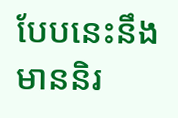បែបនេះនឹងមាននិរ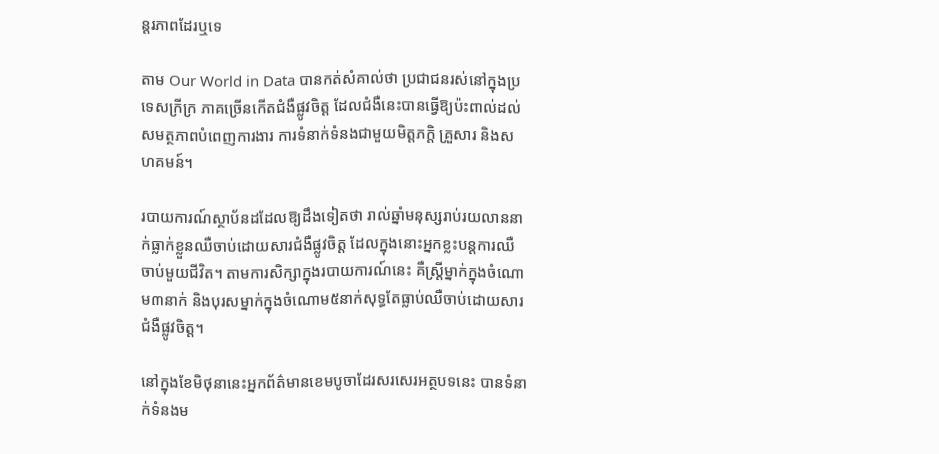ន្តរភាពដែរឬទេ

តាម Our World in Data បានកត់សំគាល់ថា ប្រជាជនរស់នៅក្នុងប្រទេសក្រីក្រ ភាគច្រើនកើតជំងឺផ្លូវចិត្ត ដែលជំងឺនេះបានធ្វើឱ្យប៉ះពាល់ដល់សមត្ថភាពបំពេញការងារ ការទំនាក់ទំនងជាមួយមិត្តភក្តិ គ្រួសារ និងសហគមន៍។

របាយការណ៍ស្ថាប័នដដែលឱ្យដឹងទៀតថា រាល់ឆ្នាំមនុស្សរាប់រយលាននាក់ធ្លាក់ខ្លួនឈឺចាប់ដោយសារជំងឺផ្លូវចិត្ត ដែលក្នុងនោះអ្នកខ្លះបន្តការឈឺចាប់មួយជីវិត។ តាមការសិក្សាក្នុងរបាយការណ៍នេះ គឺស្ត្រីម្នាក់ក្នុងចំណោម៣នាក់ និងបុរសម្នាក់ក្នុងចំណោម៥នាក់សុទ្ធតែធ្លាប់ឈឺចាប់ដោយសារជំងឺផ្លូវចិត្ត។

នៅក្នុងខែមិថុនានេះអ្នកព័ត៌មានខេមបូចាដែរសរសេរអត្ថបទនេះ បានទំនាក់ទំនងម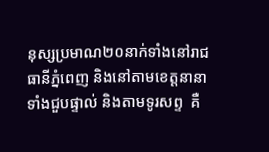នុស្សប្រមាណ២០នាក់ទាំងនៅរាជធានីភ្នំពេញ និងនៅតាមខេត្តនានា ទាំងជួបផ្ទាល់ និងតាមទូរសព្ទ  គឺ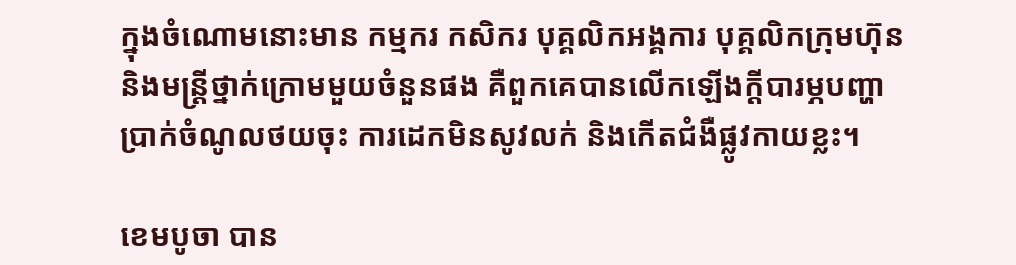ក្នុងចំណោមនោះមាន កម្មករ កសិករ បុគ្គលិកអង្គការ បុគ្គលិកក្រុមហ៊ុន និងមន្ត្រីថ្នាក់ក្រោមមួយចំនួនផង គឺពួកគេបានលើកឡើងក្តីបារម្ភបញ្ហាប្រាក់ចំណូលថយចុះ ការដេកមិនសូវលក់ និងកើតជំងឺផ្លូវកាយខ្លះ។

ខេមបូចា បាន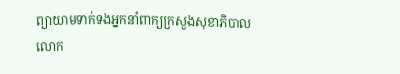ព្យាយាមទាក់ទងអ្នកនាំពាក្យក្រសួងសុខាភិបាល លោក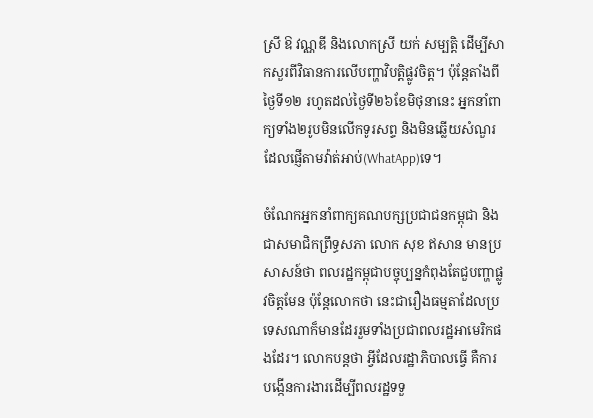ស្រី ឱ វណ្ណឌី និងលោកស្រី យក់ សម្បត្តិ ដើម្បីសាកសួរពីវិធានការលើបញ្ហាវិបត្តិផ្លូវចិត្ត។ ប៉ុន្តែតាំងពីថ្ងៃទី១២ រហូតដល់ថ្ងៃទី២៦ខែមិថុនានេះ អ្នកនាំពាក្យទាំង២រូបមិនលើកទូរសព្ទ និងមិនឆ្លើយសំណួរដែលផ្ញើតាមវ៉ាត់អាប់(WhatApp)ទេ។

ចំណែកអ្នកនាំពាក្យគណបក្សប្រជាជនកម្ពុជា និងជាសមាជិកព្រឹទ្ធសភា លោក សុខ ឥសាន មានប្រសាសន៍ថា ពលរដ្ឋកម្ពុជាបច្ចុប្បន្នកំពុងតែជួបញ្ហាផ្លូវចិត្តមែន ប៉ុន្តែលោកថា នេះជារឿងធម្មតាដែលប្រទេសណាក៏មានដែររួមទាំងប្រជាពលរដ្ឋអាមេរិកផងដែរ។ លោកបន្តថា អ្វីដែលរដ្ឋាភិបាលធ្វើ គឺការបង្កើនការងារដើម្បីពលរដ្ឋទទួ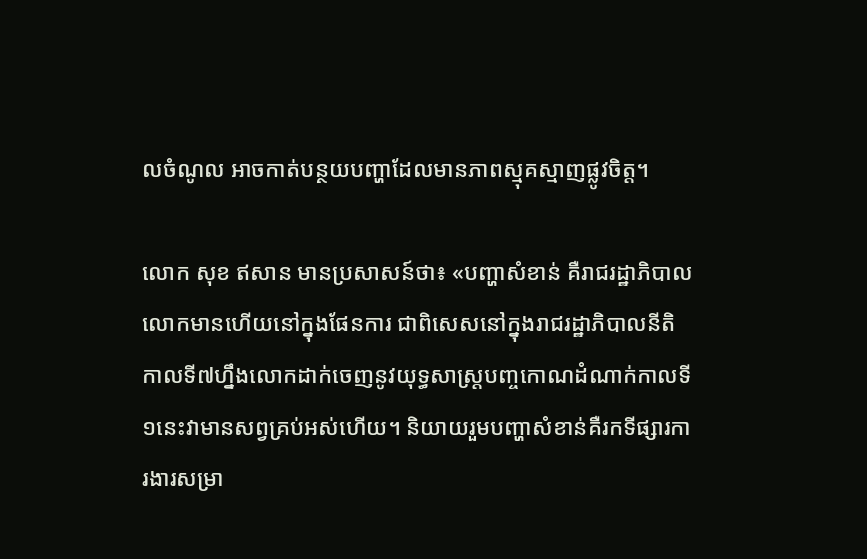លចំណូល អាចកាត់បន្ថយបញ្ហាដែលមានភាពស្មុគស្មាញផ្លូវចិត្ត។

លោក សុខ ឥសាន មានប្រសាសន៍ថា៖ «បញ្ហាសំខាន់ គឺរាជរដ្ឋាភិបាលលោកមានហើយនៅក្នុងផែនការ ជាពិសេសនៅក្នុងរាជរដ្ឋាភិបាលនីតិកាលទី៧ហ្នឹងលោកដាក់ចេញនូវយុទ្ធសាស្ត្របញ្ចកោណដំណាក់កាលទី១នេះវាមានសព្វគ្រប់អស់ហើយ។ និយាយរួមបញ្ហាសំខាន់គឺរកទីផ្សារការងារសម្រា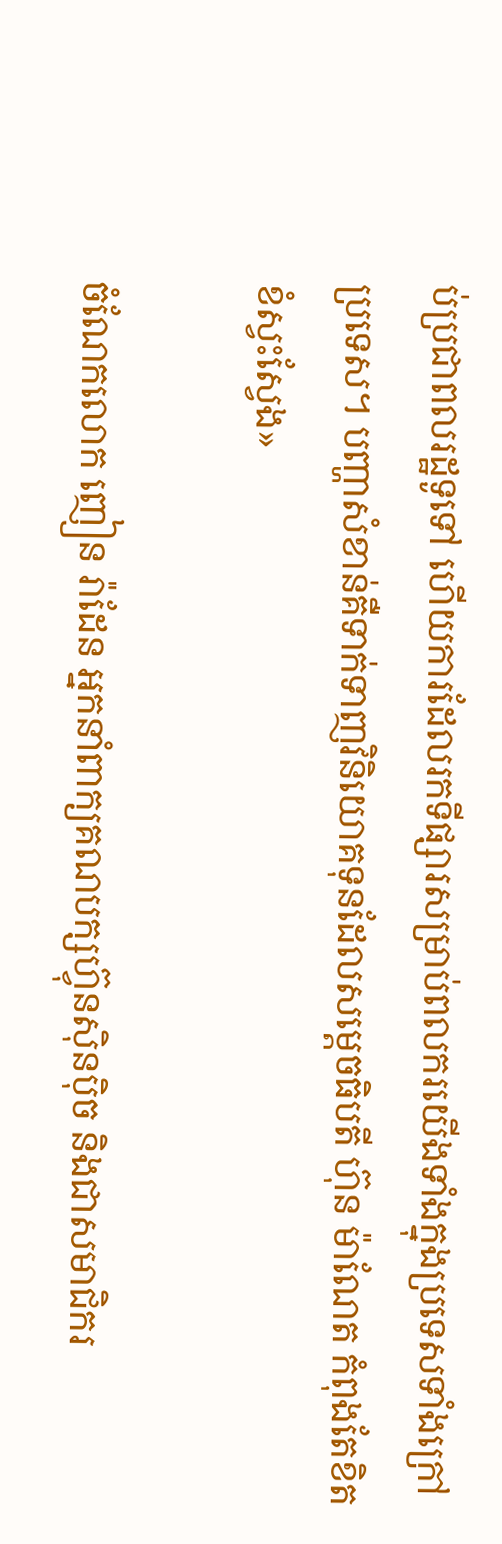ប់ប្រជាពលរដ្ឋទូទៅ ហើយការដែលរកទីផ្សារសម្រាប់ពលករយើងទាំងក្នុងប្រទេសទាំងក្រៅប្រទេស។ បញ្ហាសំខាន់គឺទាក់ទាញវិនិយោគទុនដែលសម្តេចធិបតី ហ៊ុន ម៉ាណែត កំពុងតែខិតខំស្វះស្វែង»

ចំណែកលោក ញៀន រ៉ាដែន អ្នកនាំពាក្យគណបក្សហ៊្វុនស៊ិនប៉ិច និងជាសមាជិករ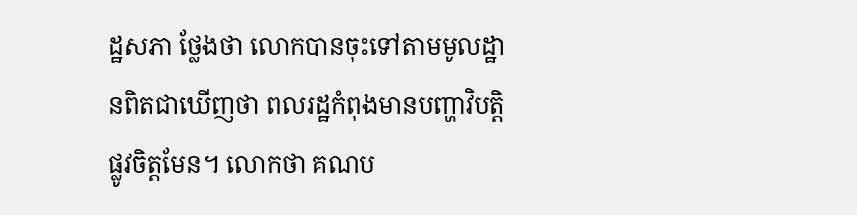ដ្ឋសភា ថ្លែងថា លោកបានចុះទៅតាមមូលដ្ឋានពិតជាឃើញថា ពលរដ្ឋកំពុងមានបញ្ហាវិបត្តិផ្លូវចិត្តមែន។ លោកថា គណប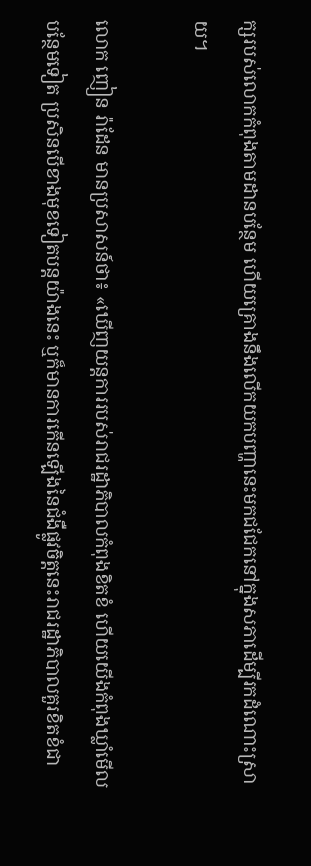ក្សរបស់លោកកំពុងតាមដានបន្ថែម ហើយគ្រោងនឹងលើកយកបញ្ហានេះមកជជែកនៅក្នុងសភាដើម្បីរកដំណោះស្រាយ។

លោក ញៀន រ៉ាដែន មានប្រសាសន៍ថា៖ «ឃើញយន្តការរបស់រាជរដ្ឋាភិបាលកំពុងខិតខំ ហើយយើងកំពុងឃ្លាំមើលបន្ថែមទៀត ប្រសិនបើខាងមុខទៀតបន្តយ៉ាងនេះ ឬក៏មានការកើនឡើងនៃជំងឺផ្លូវចិត្តនេះរាជរដ្ឋាភិបាលគួរខិតខំជា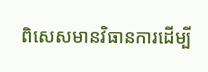ពិសេសមានវិធានការដើម្បី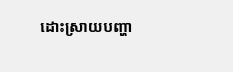ដោះស្រាយបញ្ហា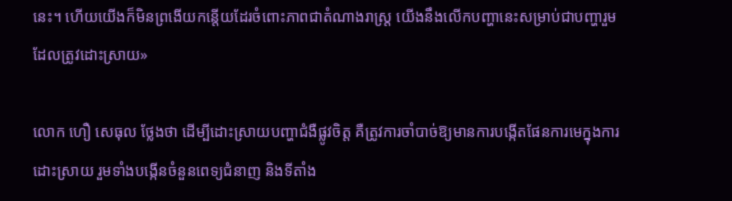នេះ។ ហើយយើងក៏មិនព្រងើយកន្តើយដែរចំពោះភាពជាតំណាងរាស្ត្រ យើងនឹងលើកបញ្ហានេះសម្រាប់ជាបញ្ហារួមដែលត្រូវដោះស្រាយ»

លោក ហឿ សេធុល ថ្លែងថា ដើម្បីដោះស្រាយបញ្ហាជំងឺផ្លូវចិត្ត គឺត្រូវការចាំបាច់ឱ្យមានការបង្កើតផែនការមេក្នុងការដោះស្រាយ រួមទាំងបង្កើនចំនួនពេទ្យជំនាញ និងទីតាំង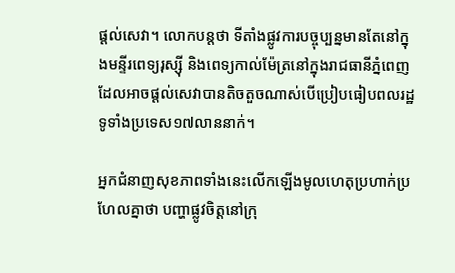ផ្តល់សេវា។ លោកបន្តថា ទីតាំងផ្លូវការបច្ចុប្បន្នមានតែនៅក្នុងមន្ទីរពេទ្យរុស្ស៊ី និងពេទ្យកាល់ម៉ែត្រនៅក្នុងរាជធានីភ្នំពេញ ដែលអាចផ្តល់សេវាបានតិចតួចណាស់បើប្រៀបធៀបពលរដ្ឋទូទាំងប្រទេស១៧លាននាក់។

អ្នកជំនាញសុខភាពទាំងនេះលើកឡើងមូលហេតុប្រហាក់ប្រហែលគ្នាថា បញ្ហាផ្លូវចិត្តនៅក្រុ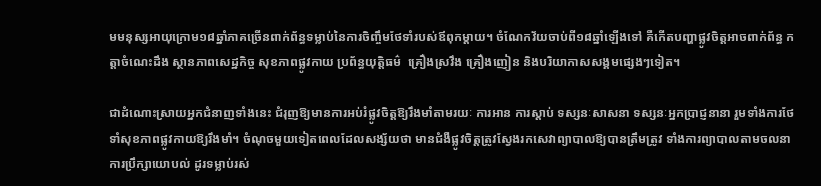មមនុស្សអាយុក្រោម១៨ឆ្នាំភាគច្រើនពាក់ព័ន្ធទម្លាប់នៃការចិញ្ចឹមថែទាំរបស់ឪពុកម្តាយ។ ចំណែកវ័យចាប់ពី១៨ឆ្នាំឡើងទៅ គឺកើតបញ្ហាផ្លូវចិត្តអាចពាក់ព័ន្ធ កត្តាចំណេះដឹង ស្ថានភាពសេដ្ឋកិច្ច សុខភាពផ្លូវកាយ ប្រព័ន្ធយុត្តិធម៌  គ្រឿងស្រវឹង គ្រឿងញៀន និងបរិយាកាសសង្គមផ្សេងៗទៀត។

ជាដំណោះស្រាយអ្នកជំនាញទាំងនេះ ជំរុញឱ្យមានការអប់រំផ្លូវចិត្តឱ្យរឹងមាំតាមរយៈ ការអាន ការស្តាប់ ទស្សនៈសាសនា ទស្សនៈអ្នកប្រាជ្ញនានា រួមទាំងការថែទាំសុខភាពផ្លូវកាយឱ្យរឹងមាំ។ ចំណុចមួយទៀតពេលដែលសង្ស័យថា មានជំងឺផ្លូវចិត្តត្រូវស្វែងរកសេវាព្យាបាលឱ្យបានត្រឹមត្រូវ ទាំងការព្យាបាលតាមចលនា ការប្រឹក្សាយោបល់ ដូរទម្លាប់រស់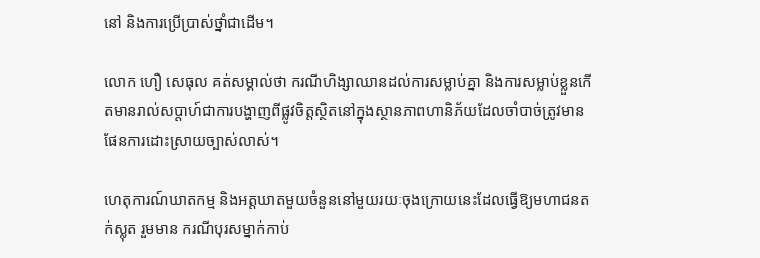នៅ និងការប្រើប្រាស់ថ្នាំជាដើម។

លោក ហឿ សេធុល គត់សម្គាល់ថា ករណីហិង្សាឈានដល់ការសម្លាប់គ្នា និងការសម្លាប់ខ្លួនកើតមានរាល់សប្តាហ៍ជាការបង្ហាញពីផ្លូវចិត្តស្ថិតនៅក្នុងស្ថានភាពហានិភ័យដែលចាំបាច់ត្រូវមានផែនការដោះស្រាយច្បាស់លាស់។

ហេតុការណ៍ឃាតកម្ម និងអត្តឃាតមួយចំនួននៅមួយរយៈចុងក្រោយនេះដែលធ្វើឱ្យមហាជនតក់ស្លុត រួមមាន ករណីបុរសម្នាក់កាប់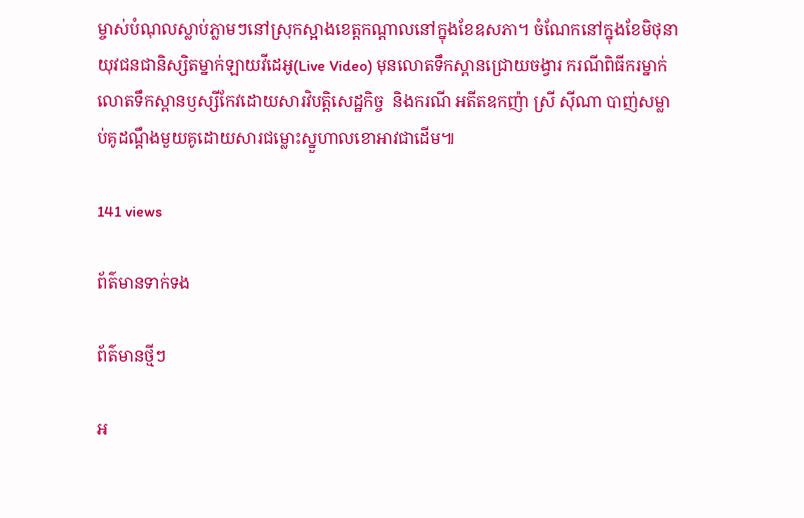ម្ចាស់បំណុលស្លាប់ភ្លាមៗនៅស្រុកស្អាងខេត្តកណ្តាលនៅក្នុងខែឧសភា។ ចំណែកនៅក្នុងខែមិថុនា យុវជនជានិស្សិតម្នាក់ឡាយវីដេអូ(Live Video) មុនលោតទឹកស្ពានជ្រោយចង្វារ ករណីពិធីករម្នាក់លោតទឹកស្ពានឫស្សីកែវដោយសារវិបត្តិសេដ្ឋកិច្ច  និងករណី អតីតឧកញ៉ា ស្រី ស៊ីណា បាញ់សម្លាប់គូដណ្តឹងមួយគូដោយសារជម្លោះស្នួហាលខោអាវជាដើម៕

141 views

ព័ត៌មានទាក់ទង

ព័ត៌មានថ្មីៗ

អ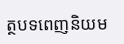ត្ថបទពេញនិយម